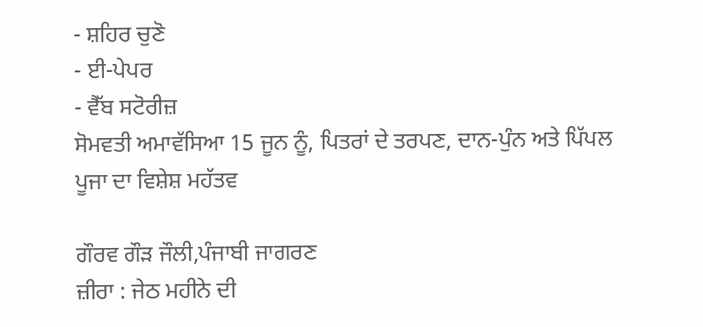- ਸ਼ਹਿਰ ਚੁਣੋ
- ਈ-ਪੇਪਰ
- ਵੈੱਬ ਸਟੋਰੀਜ਼
ਸੋਮਵਤੀ ਅਮਾਵੱਸਿਆ 15 ਜੂਨ ਨੂੰ, ਪਿਤਰਾਂ ਦੇ ਤਰਪਣ, ਦਾਨ-ਪੁੰਨ ਅਤੇ ਪਿੱਪਲ ਪੂਜਾ ਦਾ ਵਿਸ਼ੇਸ਼ ਮਹੱਤਵ

ਗੌਰਵ ਗੌੜ ਜੌਲੀ,ਪੰਜਾਬੀ ਜਾਗਰਣ
ਜ਼ੀਰਾ : ਜੇਠ ਮਹੀਨੇ ਦੀ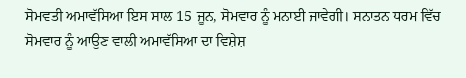ਸੋਮਵਤੀ ਅਮਾਵੱਸਿਆ ਇਸ ਸਾਲ 15 ਜੂਨ, ਸੋਮਵਾਰ ਨੂੰ ਮਨਾਈ ਜਾਵੇਗੀ। ਸਨਾਤਨ ਧਰਮ ਵਿੱਚ ਸੋਮਵਾਰ ਨੂੰ ਆਉਣ ਵਾਲੀ ਅਮਾਵੱਸਿਆ ਦਾ ਵਿਸ਼ੇਸ਼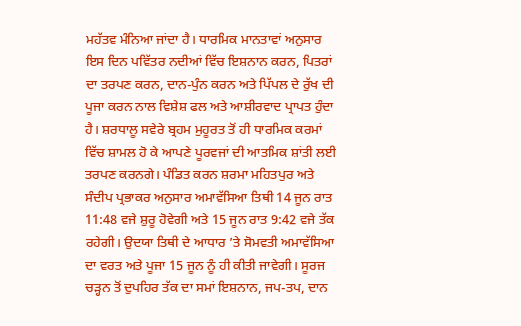ਮਹੱਤਵ ਮੰਨਿਆ ਜਾਂਦਾ ਹੈ। ਧਾਰਮਿਕ ਮਾਨਤਾਵਾਂ ਅਨੁਸਾਰ ਇਸ ਦਿਨ ਪਵਿੱਤਰ ਨਦੀਆਂ ਵਿੱਚ ਇਸ਼ਨਾਨ ਕਰਨ, ਪਿਤਰਾਂ ਦਾ ਤਰਪਣ ਕਰਨ, ਦਾਨ-ਪੁੰਨ ਕਰਨ ਅਤੇ ਪਿੱਪਲ ਦੇ ਰੁੱਖ ਦੀ ਪੂਜਾ ਕਰਨ ਨਾਲ ਵਿਸ਼ੇਸ਼ ਫਲ ਅਤੇ ਆਸ਼ੀਰਵਾਦ ਪ੍ਰਾਪਤ ਹੁੰਦਾ ਹੈ। ਸ਼ਰਧਾਲੂ ਸਵੇਰੇ ਬ੍ਰਹਮ ਮੁਹੂਰਤ ਤੋਂ ਹੀ ਧਾਰਮਿਕ ਕਰਮਾਂ ਵਿੱਚ ਸ਼ਾਮਲ ਹੋ ਕੇ ਆਪਣੇ ਪੂਰਵਜਾਂ ਦੀ ਆਤਮਿਕ ਸ਼ਾਂਤੀ ਲਈ ਤਰਪਣ ਕਰਨਗੇ। ਪੰਡਿਤ ਕਰਨ ਸ਼ਰਮਾ ਮਹਿਤਪੁਰ ਅਤੇ ਸੰਦੀਪ ਪ੍ਰਭਾਕਰ ਅਨੁਸਾਰ ਅਮਾਵੱਸਿਆ ਤਿਥੀ 14 ਜੂਨ ਰਾਤ 11:48 ਵਜੇ ਸ਼ੁਰੂ ਹੋਵੇਗੀ ਅਤੇ 15 ਜੂਨ ਰਾਤ 9:42 ਵਜੇ ਤੱਕ ਰਹੇਗੀ। ਉਦਯਾ ਤਿਥੀ ਦੇ ਆਧਾਰ ’ਤੇ ਸੋਮਵਤੀ ਅਮਾਵੱਸਿਆ ਦਾ ਵਰਤ ਅਤੇ ਪੂਜਾ 15 ਜੂਨ ਨੂੰ ਹੀ ਕੀਤੀ ਜਾਵੇਗੀ। ਸੂਰਜ ਚੜ੍ਹਨ ਤੋਂ ਦੁਪਹਿਰ ਤੱਕ ਦਾ ਸਮਾਂ ਇਸ਼ਨਾਨ, ਜਪ-ਤਪ, ਦਾਨ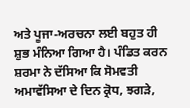ਅਤੇ ਪੂਜਾ-ਅਰਚਨਾ ਲਈ ਬਹੁਤ ਹੀ ਸ਼ੁਭ ਮੰਨਿਆ ਗਿਆ ਹੈ। ਪੰਡਿਤ ਕਰਨ ਸ਼ਰਮਾ ਨੇ ਦੱਸਿਆ ਕਿ ਸੋਮਵਤੀ ਅਮਾਵੱਸਿਆ ਦੇ ਦਿਨ ਕ੍ਰੋਧ, ਝਗੜੇ,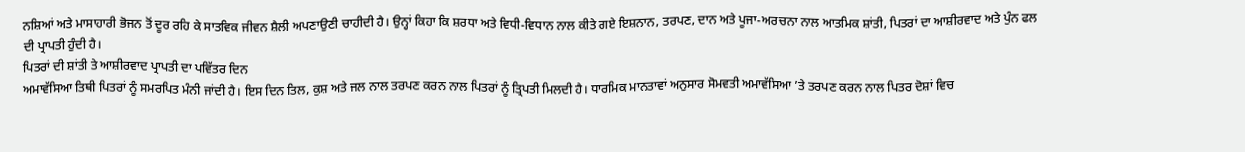ਨਸ਼ਿਆਂ ਅਤੇ ਮਾਸਾਹਾਰੀ ਭੋਜਨ ਤੋਂ ਦੂਰ ਰਹਿ ਕੇ ਸਾਤਵਿਕ ਜੀਵਨ ਸ਼ੈਲੀ ਅਪਣਾਉਣੀ ਚਾਹੀਦੀ ਹੈ। ਉਨ੍ਹਾਂ ਕਿਹਾ ਕਿ ਸ਼ਰਧਾ ਅਤੇ ਵਿਧੀ-ਵਿਧਾਨ ਨਾਲ ਕੀਤੇ ਗਏ ਇਸ਼ਨਾਨ, ਤਰਪਣ, ਦਾਨ ਅਤੇ ਪੂਜਾ-ਅਰਚਨਾ ਨਾਲ ਆਤਮਿਕ ਸ਼ਾਂਤੀ, ਪਿਤਰਾਂ ਦਾ ਆਸ਼ੀਰਵਾਦ ਅਤੇ ਪੁੰਨ ਫਲ ਦੀ ਪ੍ਰਾਪਤੀ ਹੁੰਦੀ ਹੈ।
ਪਿਤਰਾਂ ਦੀ ਸ਼ਾਂਤੀ ਤੇ ਆਸ਼ੀਰਵਾਦ ਪ੍ਰਾਪਤੀ ਦਾ ਪਵਿੱਤਰ ਦਿਨ
ਅਮਾਵੱਸਿਆ ਤਿਥੀ ਪਿਤਰਾਂ ਨੂੰ ਸਮਰਪਿਤ ਮੰਨੀ ਜਾਂਦੀ ਹੈ। ਇਸ ਦਿਨ ਤਿਲ, ਕੁਸ਼ ਅਤੇ ਜਲ ਨਾਲ ਤਰਪਣ ਕਰਨ ਨਾਲ ਪਿਤਰਾਂ ਨੂੰ ਤ੍ਰਿਪਤੀ ਮਿਲਦੀ ਹੈ। ਧਾਰਮਿਕ ਮਾਨਤਾਵਾਂ ਅਨੁਸਾਰ ਸੋਮਵਤੀ ਅਮਾਵੱਸਿਆ ’ਤੇ ਤਰਪਣ ਕਰਨ ਨਾਲ ਪਿਤਰ ਦੋਸ਼ਾਂ ਵਿਚ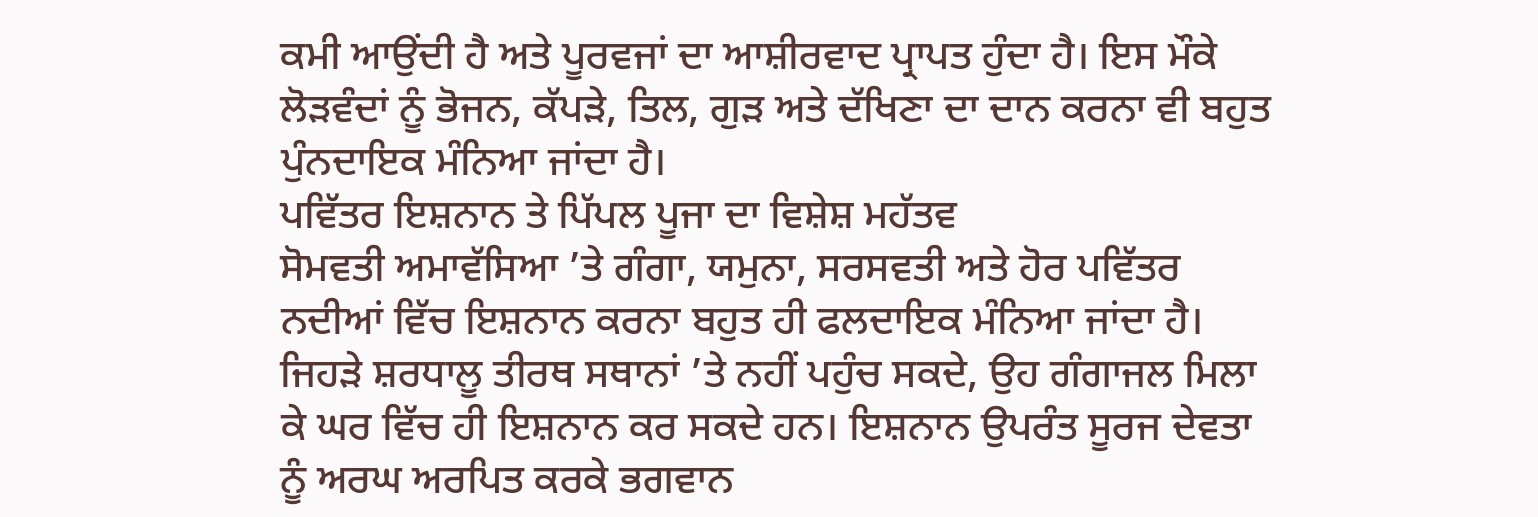ਕਮੀ ਆਉਂਦੀ ਹੈ ਅਤੇ ਪੂਰਵਜਾਂ ਦਾ ਆਸ਼ੀਰਵਾਦ ਪ੍ਰਾਪਤ ਹੁੰਦਾ ਹੈ। ਇਸ ਮੌਕੇ ਲੋੜਵੰਦਾਂ ਨੂੰ ਭੋਜਨ, ਕੱਪੜੇ, ਤਿਲ, ਗੁੜ ਅਤੇ ਦੱਖਿਣਾ ਦਾ ਦਾਨ ਕਰਨਾ ਵੀ ਬਹੁਤ ਪੁੰਨਦਾਇਕ ਮੰਨਿਆ ਜਾਂਦਾ ਹੈ।
ਪਵਿੱਤਰ ਇਸ਼ਨਾਨ ਤੇ ਪਿੱਪਲ ਪੂਜਾ ਦਾ ਵਿਸ਼ੇਸ਼ ਮਹੱਤਵ
ਸੋਮਵਤੀ ਅਮਾਵੱਸਿਆ ’ਤੇ ਗੰਗਾ, ਯਮੁਨਾ, ਸਰਸਵਤੀ ਅਤੇ ਹੋਰ ਪਵਿੱਤਰ ਨਦੀਆਂ ਵਿੱਚ ਇਸ਼ਨਾਨ ਕਰਨਾ ਬਹੁਤ ਹੀ ਫਲਦਾਇਕ ਮੰਨਿਆ ਜਾਂਦਾ ਹੈ। ਜਿਹੜੇ ਸ਼ਰਧਾਲੂ ਤੀਰਥ ਸਥਾਨਾਂ ’ਤੇ ਨਹੀਂ ਪਹੁੰਚ ਸਕਦੇ, ਉਹ ਗੰਗਾਜਲ ਮਿਲਾ ਕੇ ਘਰ ਵਿੱਚ ਹੀ ਇਸ਼ਨਾਨ ਕਰ ਸਕਦੇ ਹਨ। ਇਸ਼ਨਾਨ ਉਪਰੰਤ ਸੂਰਜ ਦੇਵਤਾ ਨੂੰ ਅਰਘ ਅਰਪਿਤ ਕਰਕੇ ਭਗਵਾਨ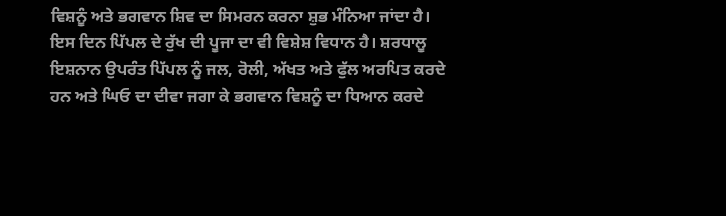ਵਿਸ਼ਨੂੰ ਅਤੇ ਭਗਵਾਨ ਸ਼ਿਵ ਦਾ ਸਿਮਰਨ ਕਰਨਾ ਸ਼ੁਭ ਮੰਨਿਆ ਜਾਂਦਾ ਹੈ।
ਇਸ ਦਿਨ ਪਿੱਪਲ ਦੇ ਰੁੱਖ ਦੀ ਪੂਜਾ ਦਾ ਵੀ ਵਿਸ਼ੇਸ਼ ਵਿਧਾਨ ਹੈ। ਸ਼ਰਧਾਲੂ ਇਸ਼ਨਾਨ ਉਪਰੰਤ ਪਿੱਪਲ ਨੂੰ ਜਲ, ਰੋਲੀ, ਅੱਖਤ ਅਤੇ ਫੁੱਲ ਅਰਪਿਤ ਕਰਦੇ ਹਨ ਅਤੇ ਘਿਓ ਦਾ ਦੀਵਾ ਜਗਾ ਕੇ ਭਗਵਾਨ ਵਿਸ਼ਨੂੰ ਦਾ ਧਿਆਨ ਕਰਦੇ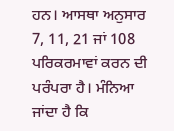ਹਨ। ਆਸਥਾ ਅਨੁਸਾਰ 7, 11, 21 ਜਾਂ 108 ਪਰਿਕਰਮਾਵਾਂ ਕਰਨ ਦੀ ਪਰੰਪਰਾ ਹੈ। ਮੰਨਿਆ ਜਾਂਦਾ ਹੈ ਕਿ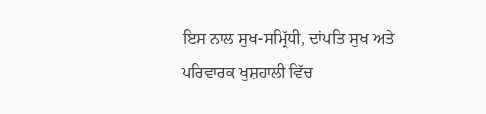ਇਸ ਨਾਲ ਸੁਖ-ਸਮ੍ਰਿੱਧੀ, ਦਾਂਪਤਿ ਸੁਖ ਅਤੇ ਪਰਿਵਾਰਕ ਖੁਸ਼ਹਾਲੀ ਵਿੱਚ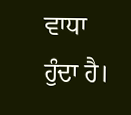ਵਾਧਾ ਹੁੰਦਾ ਹੈ।